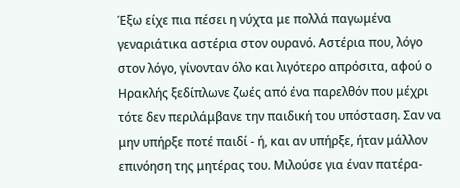Έξω είχε πια πέσει η νύχτα με πολλά παγωμένα γεναριάτικα αστέρια στον ουρανό. Αστέρια που, λόγο στον λόγο, γίνονταν όλο και λιγότερο απρόσιτα, αφού ο Ηρακλής ξεδίπλωνε ζωές από ένα παρελθόν που μέχρι τότε δεν περιλάμβανε την παιδική του υπόσταση. Σαν να μην υπήρξε ποτέ παιδί - ή, και αν υπήρξε, ήταν μάλλον επινόηση της μητέρας του. Μιλούσε για έναν πατέρα-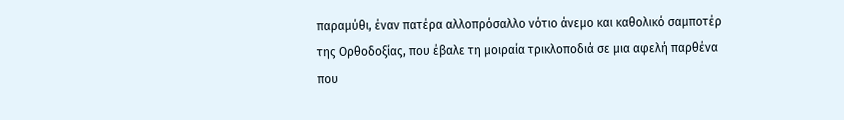παραμύθι, έναν πατέρα αλλοπρόσαλλο νότιο άνεμο και καθολικό σαμποτέρ της Ορθοδοξίας, που έβαλε τη μοιραία τρικλοποδιά σε μια αφελή παρθένα που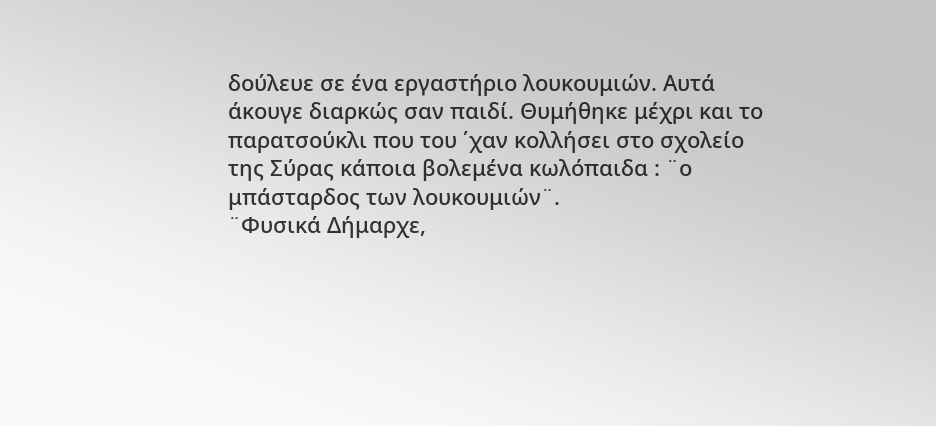δούλευε σε ένα εργαστήριο λουκουμιών. Αυτά άκουγε διαρκώς σαν παιδί. Θυμήθηκε μέχρι και το παρατσούκλι που του ΄χαν κολλήσει στο σχολείο της Σύρας κάποια βολεμένα κωλόπαιδα : ¨ο μπάσταρδος των λουκουμιών¨.
¨Φυσικά Δήμαρχε,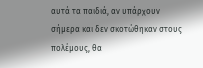αυτά τα παιδιά, αν υπάρχουν σήμερα και δεν σκοτώθηκαν στους πολέμους, θα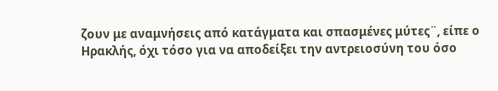ζουν με αναμνήσεις από κατάγματα και σπασμένες μύτες¨, είπε ο Ηρακλής, όχι τόσο για να αποδείξει την αντρειοσύνη του όσο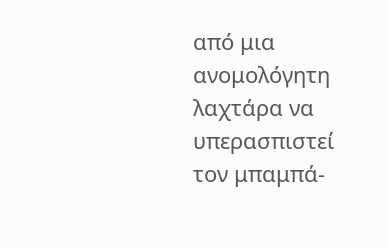από μια ανομολόγητη λαχτάρα να υπερασπιστεί τον μπαμπά-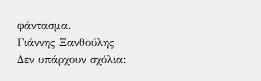φάντασμα.
Γιάννης Ξανθούλης
Δεν υπάρχουν σχόλια: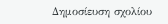Δημοσίευση σχολίου